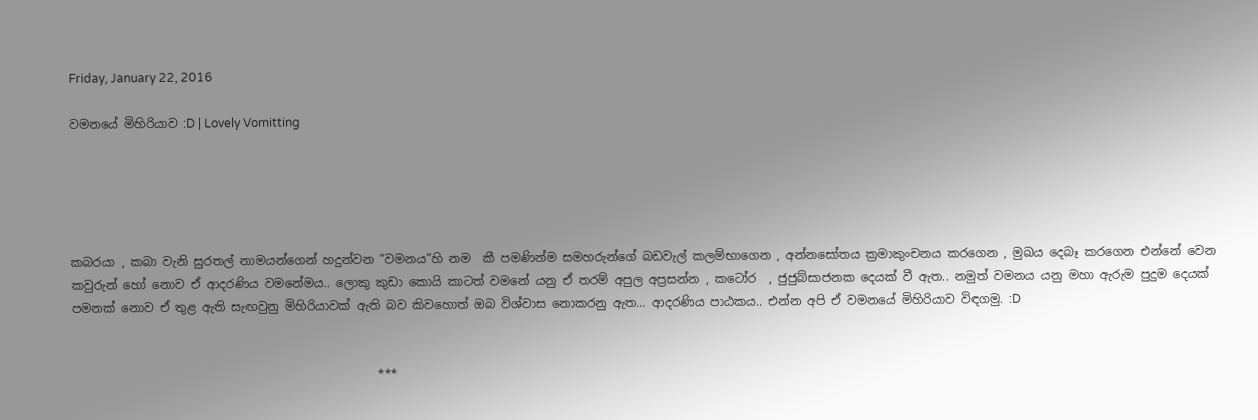Friday, January 22, 2016

වමනයේ මිහිරියාව :D | Lovely Vomitting





කබරයා , කබා වැනි සුරතල් නාමයන්ගෙන් හදුන්වන “වමනය”හි නම  කී පමණින්ම සමහරුන්ගේ බඩවැල් කලම්භාගෙන , අන්නසෝතය ක්‍රමාකුංචනය කරගෙන , මුඛය දෙබෑ කරගෙන එන්නේ වෙන කවුරුන් හෝ නොව ඒ ආදරණිය වමනේමය.. ලොකු කුඩා කොයි කාටත් වමනේ යනු ඒ තරම් අපුල අප්‍රසන්න , කටෝර  , ජුජුබ්සාජනක දෙයක් වී ඇත.. නමුත් වමනය යනු මහා ඇරුම පුදුම දෙයක් පමනක් නොව ඒ තුළ ඇති සැඟවුනු මිහිරියාවක් ඇති බව කිවහොත් ඔබ විශ්වාස නොකරනු ඇත… ආදරණිය පාඨකය.. එන්න අපි ඒ වමනයේ මිහිරියාව විඳගමු. :D


                                                   ***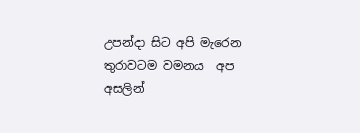උපන්දා සිට අපි මැරෙන තුරාවටම වමනය  අප අසලින්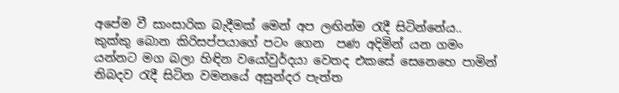අපේම වී සාංසාරික බැදීමක් මෙන් අප ලඟින්ම රැදී සිටින්නේය.. කුක්කු බොන කිරිසප්පයාගේ පටං ගෙන  පණ අදිමින් යන ගමං යන්නට මග බලා හිඳින වයෝවුර්දයා වෙතද එකසේ සෙනෙහෙ පාමින් නිබදව රැදී සිටින වමනයේ අසුන්දර පැත්ත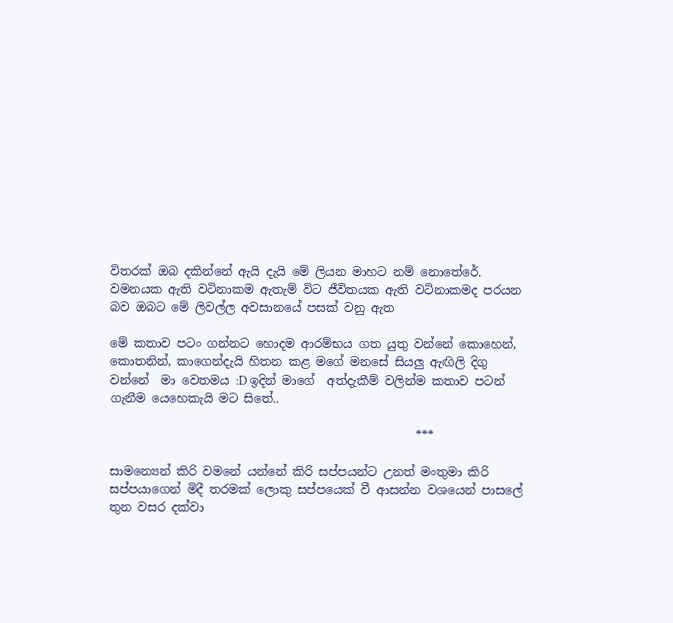විතරක් ඔබ දකින්නේ ඇයි දැයි මේ ලියන මාහට නම් නොතේරේ. වමනයක ඇති වටිනාකම ඇතැම් විට ජීවිතයක ඇති වටිනාකමද පරයන බව ඔබට මේ ලිවල්ල අවසානයේ පසක් වනු ඇත

මේ කතාව පටං ගන්නට හොදම ආරම්භය ගත යුතු වන්නේ කොහෙන්, කොතනින්, කාගෙන්දැයි හිතන කළ මගේ මනසේ සියලු ඇඟිලි දිගු වන්නේ  මා වෙතමය :D ඉදින් මාගේ  අත්දැකීම් වලින්ම කතාව පටන් ගැනීම යෙහෙකැයි මට සිතේ..

                                                   ***

සාමන්‍යෙන් කිරි වමනේ යන්නේ කිරි සප්පයන්ට උනත් මංතුමා කිරි සප්පයාගෙන් මිදී තරමක් ලොකු සප්පයෙක් වී ආසන්න වශයෙන් පාසලේ තුන වසර දක්වා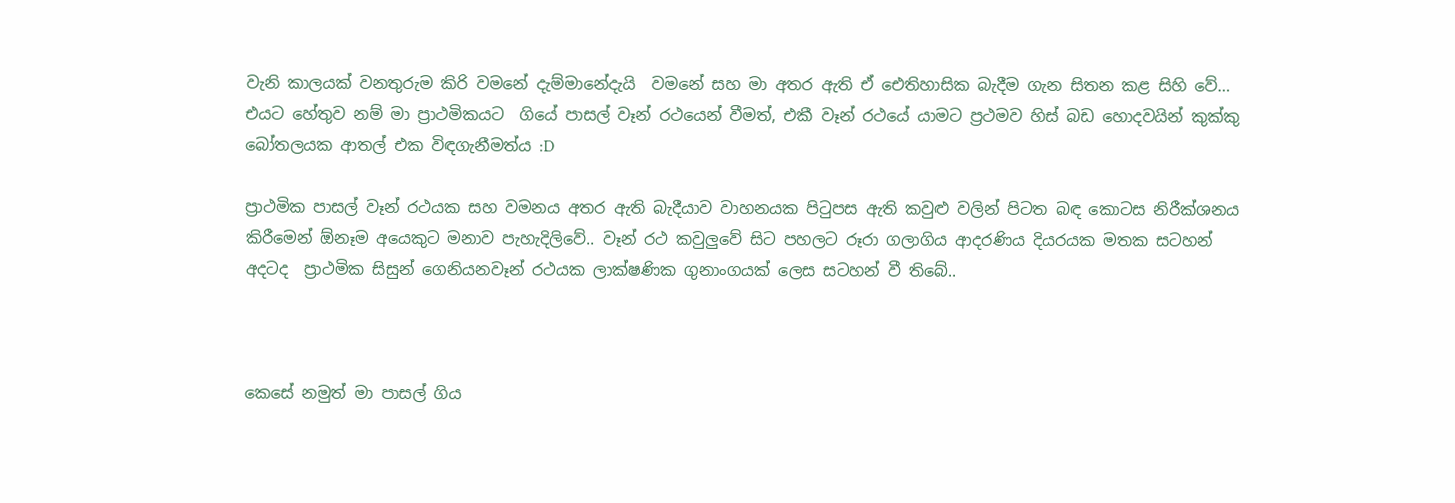වැනි කාලයක් වනතුරුම කිරි වමනේ දැම්මානේදැයි  වමනේ සහ මා අතර ඇති ඒ ඓතිහාසික බැදීම ගැන සිතන කළ සිහි වේ… එයට හේතුව නම් මා ප්‍රාථමිකයට  ගියේ පාසල් වෑන් රථයෙන් වීමත්, එකී වෑන් රථයේ යාමට ප්‍රථමව හිස් බඩ හොදවයින් කුක්කු බෝතලයක ආතල් එක විඳගැනීමත්ය :D

ප්‍රාථමික පාසල් වෑන් රථයක සහ වමනය අතර ඇති බැදීයාව වාහනයක පිටුපස ඇති කවුළු වලින් පිටත බඳ කොටස නිරීක්ශනය කිරීමෙන් ඕනෑම අයෙකුට මනාව පැහැදිලිවේ.. වෑන් රථ කවුලුවේ සිට පහලට රූරා ගලාගිය ආදරණිය දියරයක මතක සටහන් අදටද  ප්‍රාථමික සිසුන් ගෙනියනවෑන් රථයක ලාක්ෂණික ගුනාංගයක් ලෙස සටහන් වී තිබේ..



කෙසේ නමුත් මා පාසල් ගිය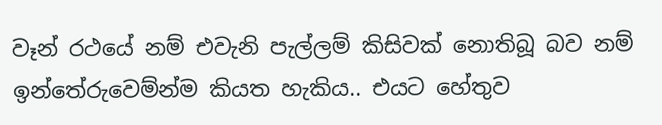වෑන් රථයේ නම් එවැනි පැල්ලම් කිසිවක් නොතිබූ බව නම් ඉන්තේරුවෙම්න්ම කියත හැකිය.. එයට හේතුව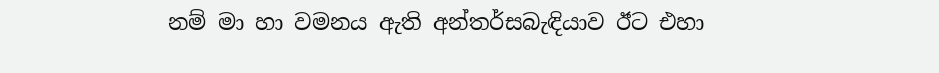නම් මා හා වමනය ඇති අන්තර්සබැඳියාව ඊට එහා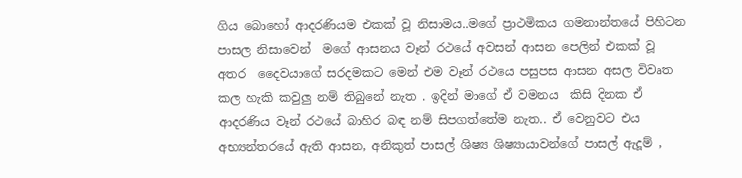ගිය බොහෝ ආදරණියම එකක් වූ නිසාමය..මගේ ප්‍රාථමිකය ගමනාන්තයේ පිහිටන පාසල නිසාවෙන්  මගේ ආසනය වෑන් රථයේ අවසන් ආසන පෙලින් එකක් වූ අතර  දෛවයාගේ සරදමකට මෙන් එම වෑන් රථයෙ පසුපස ආසන අසල විවෘත කල හැකි කවුලු නම් තිබුනේ නැත . ඉදින් මාගේ ඒ වමනය  කිසි දිනක ඒ ආදරණිය වෑන් රථයේ බාහිර බඳ නම් සිපගත්තේම නැත.. ඒ වෙනුවට එය  අභ්‍යන්තරයේ ඇති ආසන, අනිකුත් පාසල් ශිෂ්‍ය ශිෂ්‍යායාවන්ගේ පාසල් ඇදූම් ,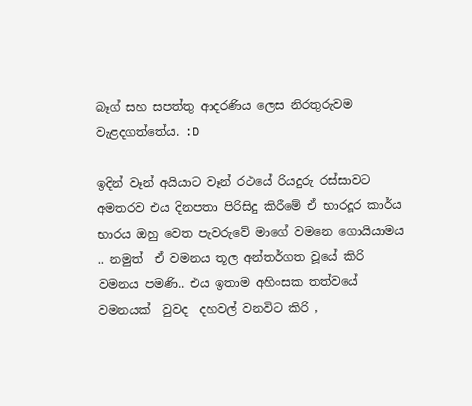බෑග් සහ සපත්තු ආදරණිය ලෙස නිරතුරුවම වැළදගත්තේය. :D

ඉදින් වෑන් අයියාට වෑන් රථයේ රියදුරු රස්සාවට අමතරව එය දිනපතා පිරිසිදු කිරීමේ ඒ භාරදූර කාර්ය භාරය ඔහු වෙත පැවරුවේ මාගේ වමනෙ ගොයියාමය .. නමුත්  ඒ වමනය තූල අන්තර්ගත වූයේ කිරි වමනය පමණි.. එය ඉතාම අහි‍ංසක තත්වයේ වමනයක්  වුවද  දහවල් වනවිට කිරි ,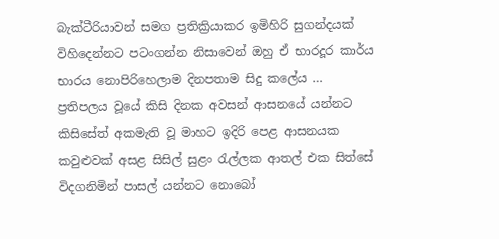බැක්ටීරියාවන් සමග ප්‍රතික්‍රියාකර ඉමිහිරි සුගන්දයක් විහිදෙන්නට පටංගන්න නිසාවෙන් ඔහු ඒ භාරදූර කාර්ය භාරය නොපිරිහෙලාම දිනපතාම සිදු කලේය … ප්‍රතිපලය වූයේ කිසි දිනක අවසන් ආසනයේ යන්නට කිසිසේත් අකමැති වූ මාහට ඉදිරි පෙළ ආසනයක  කවුළුවක් අසළ සිසිල් සුළං රැල්ලක ආතල් එක සිත්සේ විදගනිමින් පාසල් යන්නට නොබෝ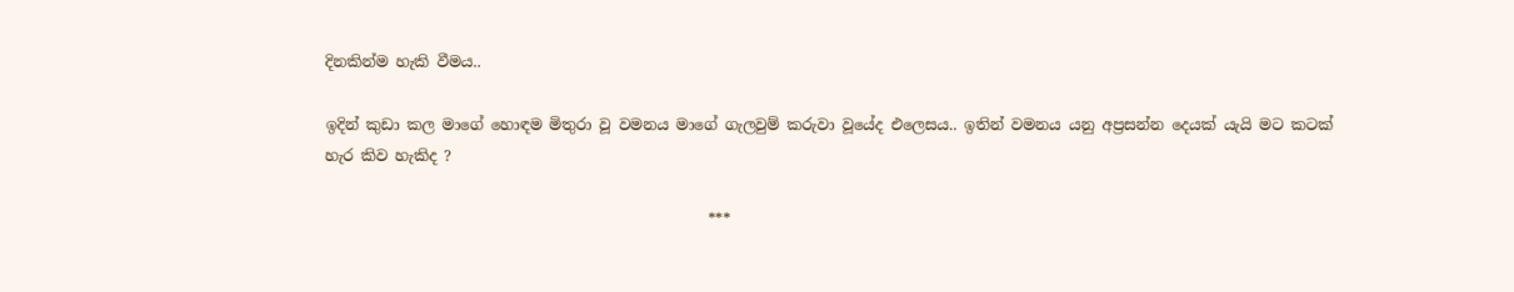දිනකින්ම හැකි වීමය..

ඉදින් කුඩා කල මාගේ හොඳම මිතුරා වූ වමනය මාගේ ගැලවුම් කරුවා වූයේද එලෙසය.. ඉතින් වමනය යනු අප්‍රසන්න දෙයක් යැයි මට කටක් හැර කිව හැකිද ?

                                                   ***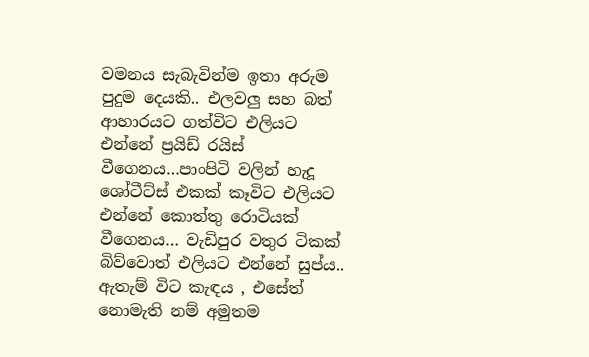වමනය සැබැවින්ම ඉතා අරුම පුදුම දෙයකි.. එලවලු සහ බත් ආහාරයට ගත්විට එලියට එන්නේ ප්‍රයිඩ් රයිස් වීගෙනය…පාංපිටි වලින් හැදූ ශෝටීට්ස් එකක් කෑවිට එලියට එන්නේ කොත්තු රොටියක් වීගෙනය… වැඩිපුර වතුර ටිකක් බිව්වොත් එලියට එන්නේ සුප්ය.. ඇතැම් විට කැඳය , එසේත් නොමැති නම් අමුතම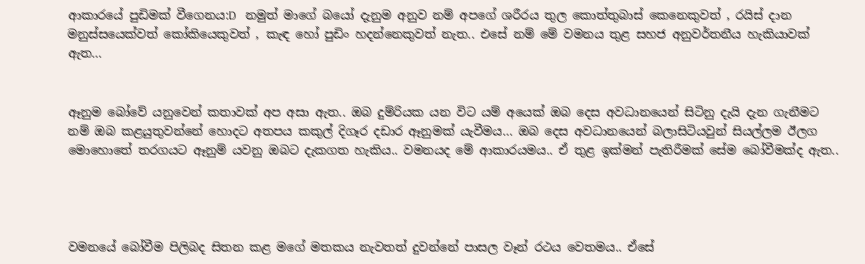ආකාරයේ පුඩිමක් වීගෙනය:D   නමුත් මාගේ බයෝ දැනුම අනුව නම් අපගේ ශරීරය තුල කොත්තුබාස් කෙනෙකුවත් , රයිස් දාන මනුස්සයෙක්වත් කෝකියෙකුවත් , කැඳ හෝ පුඩිං හදන්නෙකුවත් නැත.. එසේ නම් මේ වමනය තුළ සහජ අනුවර්තනීය හැකියාවක් ඇත…


ඈනුම බෝවේ යනුවෙන් කතාවක් අප අසා ඇත.. ඔබ දුම්රියක යන විට යම් අයෙක් ඔබ දෙස අවධානයෙන් සිටිනු දැයි දැන ගැනීමට නම් ඔබ කළයුතුවන්නේ හොදට අතපය කකුල් දිගෑර දඩාර ඈනුමක් යැවීමය… ඔබ දෙස අවධානයෙන් බලාසිටියවුන් සියල්ලම ඊලග මොහොතේ තරගයට ඈනුම් යවනු ඔබට දැකගත හැකිය.. වමනයද මේ ආකාරයමය.. ඒ තුළ ඉක්මන් පැතිරීමක් සේම බෝවීමක්ද ඇත..




වමනයේ බෝවීම පිලිබද සිතන කළ මගේ මතකය නැවතත් දුවන්නේ පාසල වෑන් රථය වෙතමය.. ඒසේ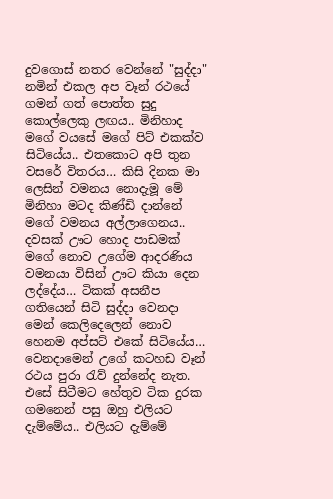දුවගොස් නතර වෙන්නේ "සුද්දා" නමින් එකල අප වෑන් රථයේ ගමන් ගත් පොත්ත සුදු කොල්ලෙකු ලඟය.. මිනිහාද මගේ වයසේ මගේ පිට් එකක්ව සිටියේය.. එතකොට අපි තුන වසරේ විතරය… කිසි දිනක මා ලෙසින් වමනය නොදැමූ මේ මිනිහා මටද කිණ්ඩි දාන්නේ මගේ වමනය අල්ලාගෙනය.. දවසක් ඌට හොද පාඩමක් මගේ නොව උගේම ආදරණිය වමනයා විසින් ඌට කියා දෙන ලද්දේය… ටිකක් අසනීප ගතියෙන් සිටි සුද්දා වෙනදා මෙන් කෙලිදෙලෙන් නොව හෙනම අප්සට් එකේ සිටියේය… වෙනදාමෙන් උගේ කටහඩ වෑන් රථය පුරා රැව් දුන්නේද නැත. එසේ සිටීමට හේතුව ටික දුරක ගමනෙන් පසු ඔහු එලියට දැම්මේය.. එලියට දැම්මේ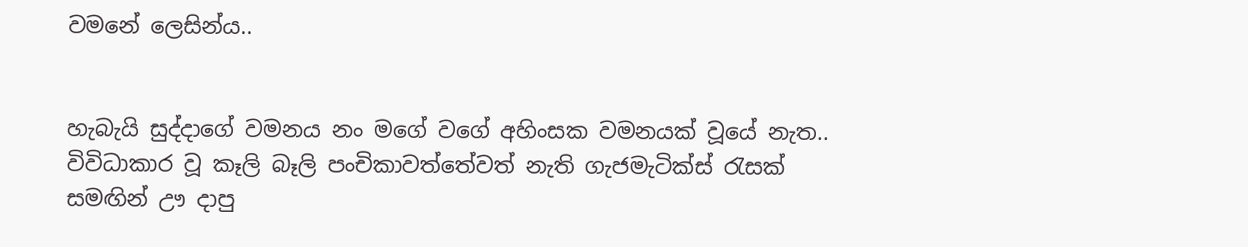වමනේ ලෙසින්ය..


හැබැයි සුද්දාගේ වමනය නං මගේ වගේ අහි‍ංසක වමනයක් වූයේ නැත.. විවිධාකාර වූ කෑලි බෑලි පංචිකාවත්තේවත් නැති ගැජමැටික්ස් රැසක් සමඟින් ඌ දාපු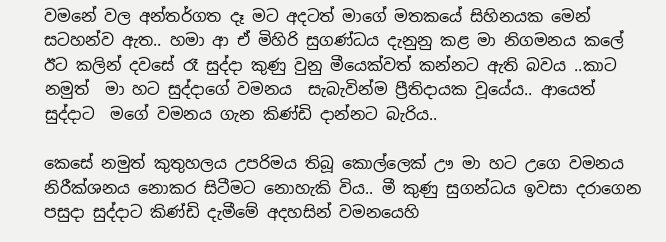වමනේ වල අන්තර්ගත දෑ මට අදටත් මාගේ මතකයේ සිහිනයක මෙන් සටහන්ව ඇත.. හමා ආ ඒ මිහිරි සුගණ්ධය දැනුනු කළ මා නිගමනය කලේ ඊට කලින් දවසේ රෑ සුද්දා කුණු වුනු මීයෙක්වත් කන්නට ඇති බවය ..කාට නමුත්  මා හට සුද්දාගේ වමනය  සැබැවින්ම ප්‍රීතිදායක වූයේය.. ආයෙත් සුද්දාට  මගේ වමනය ගැන කිණ්ඩි දාන්නට බැරිය..

කෙසේ නමුත් කුතුහලය උපරිමය තිබූ කොල්ලෙක් ඌ මා හට උගෙ වමනය නිරීක්ශනය නොකර සිටීමට නොහැකි විය.. මී කුණු සුගන්ධය ඉවසා දරාගෙන පසුදා සුද්දාට කිණ්ඩි දැමීමේ අදහසින් වමනයෙහි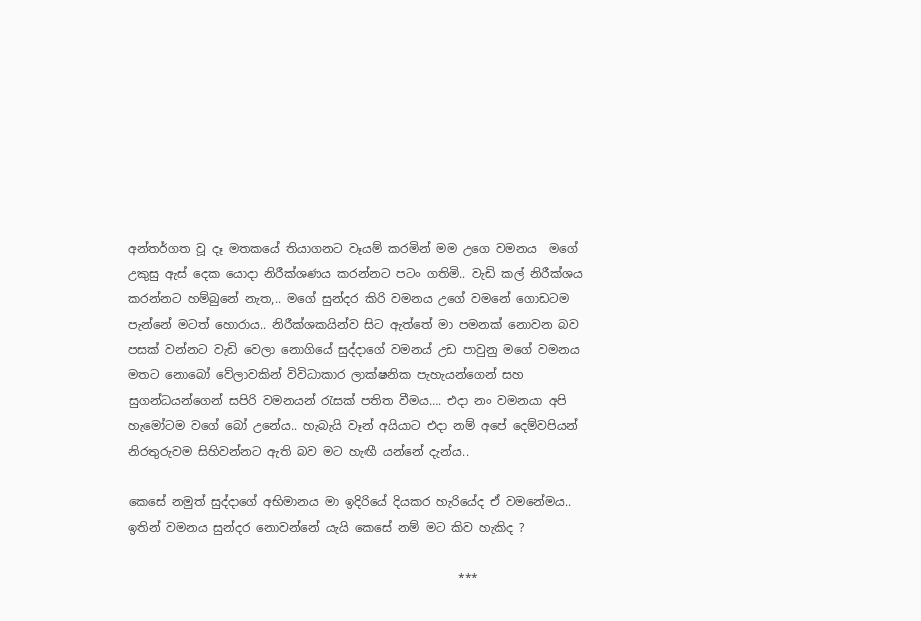අන්තර්ගත වූ දෑ මතකයේ තියාගනට වෑයම් කරමින් මම උගෙ වමනය  මගේ උකුසු ඇස් දෙක යොදා නිරීක්ශණය කරන්නට පටං ගතිමි.. වැඩි කල් නිරීක්ශය කරන්නට හම්බුනේ නැත,.. මගේ සුන්දර කිරි වමනය උගේ වමනේ ගොඩටම පැන්නේ මටත් හොරාය.. නිරීක්ශකයින්ව සිට ඇත්තේ මා පමනක් නොවන බව පසක් වන්නට වැඩි වෙලා නොගියේ සුද්දාගේ වමනය් උඩ පාවුනු මගේ වමනය මතට නොබෝ වේලාවකින් විවිධාකාර ලාක්ෂනික පැහැයන්ගෙන් සහ සුගන්ධයන්ගෙන් සපිරි වමනයන් රැසක් පතිත වීමය…. එදා නං වමනයා අපි  හැමෝටම වගේ බෝ උනේය.. හැබැයි වෑන් අයියාට එදා නම් අපේ දෙම්වපියන් නිරතුරුවම සිහිවන්නට ඇති බව මට හැඟී යන්නේ දැන්ය..

කෙසේ නමුත් සුද්දාගේ අභිමානය මා ඉදිරියේ දියකර හැරියේද ඒ වමනේමය.. ඉතින් වමනය සුන්දර නොවන්නේ යැයි කෙසේ නම් මට කිව හැකිද ?

                                                       ***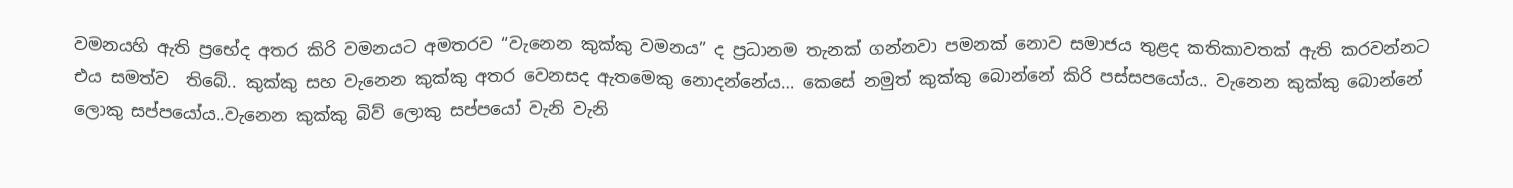වමනයහි ඇති ප්‍රභේද අතර කිරි වමනයට අමතරව “වැනෙන කුක්කු වමනය” ද ප්‍රධානම තැනක් ගන්නවා පමනක් නොව සමාජය තුළද කතිකාවතක් ඇති කරවන්නට එය සමත්ව  තිබේ.. කුක්කු සහ වැනෙන කුක්කු අතර වෙනසද ඇතමෙකු නොදන්නේය… කෙසේ නමුත් කුක්කු බොන්නේ කිරි පස්සපයෝය.. වැනෙන කුක්කු බොන්නේ ලොකු සප්පයෝය..වැනෙන කුක්කු බිව් ලොකු සප්පයෝ වැනි වැනි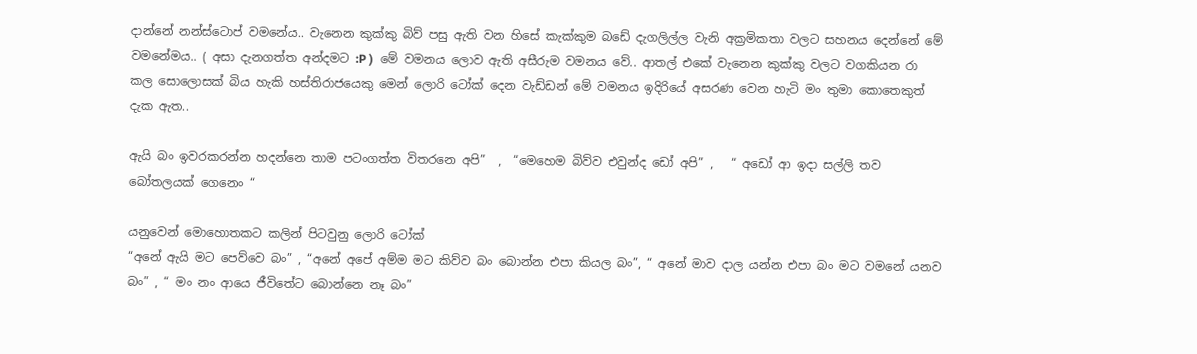දාන්නේ නන්ස්ටොප් වමනේය.. වැනෙන කුක්කු බිව් පසු ඇති වන හිසේ කැක්කුම බඩේ දැගලිල්ල වැනි අක්‍රමිකතා වලට සහනය දෙන්නේ මේ වමනේමය.. ( අසා දැනගත්ත අන්දමට :P )  මේ වමනය ලොව ඇති අසීරුම වමනය වේ.. ආතල් එකේ වැනෙන කුක්කු වලට වගකියන රා කල සොලොසක් බිය හැකි හස්තිරාජයෙකු මෙන් ලොරි ටෝක් දෙන වැඩ්ඩන් මේ වමනය ඉදිරියේ අසරණ වෙන හැටි මං තුමා කොතෙකුත් දැක ඇත..

ඇයි බං ඉවරකරන්න හදන්නෙ තාම පටංගත්ත විතරනෙ අපි”  ,  “මෙහෙම බිව්ව එවුන්ද ඩෝ අපි” ,   “ අඩෝ ආ ඉදා සල්ලි තව බෝතලයක් ගෙනෙං “

යනුවෙන් මොහොතකට කලින් පිටවුනු ලොරි ටෝක්
“අනේ ඇයි මට පෙව්වෙ බං” , “අනේ අපේ අම්ම මට කිව්ව බං බොන්න එපා කියල බං”, “ අනේ මාව දාල යන්න එපා බං මට වමනේ යනව බං” , “ මං නං ආයෙ ජීවිතේට බොන්නෙ නෑ බං”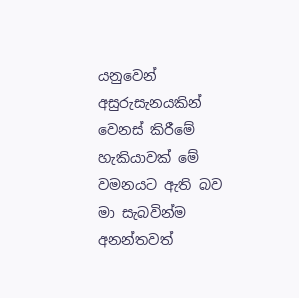යනුවෙන් අසුරුසැනයකින් වෙනස් කිරීමේ හැකියාවක් මේ වමනයට ඇති බව මා සැබවින්ම අනන්තවත්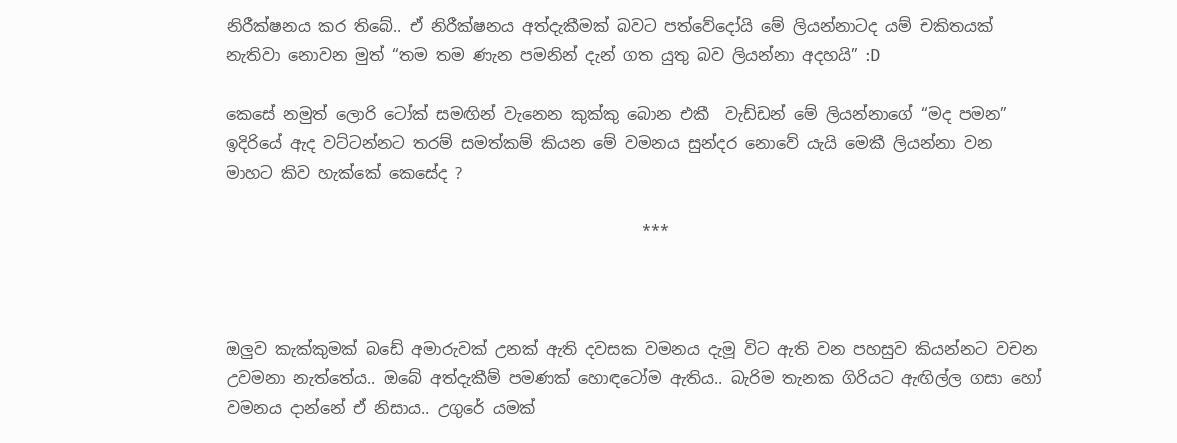නිරීක්ෂනය කර තිබේ.. ඒ නිරීක්ෂනය අත්දැකීමක් බවට පත්වේදෝයි මේ ලියන්නාටද යම් චකිතයක් නැතිවා නොවන මුත් “තම තම ණැන පමනින් දැන් ගත යුතු බව ලියන්නා අදහයි” :D

කෙසේ නමුත් ලොරි ටෝක් සමඟින් වැනෙන කුක්කු බොන එකී  වැඩ්ඩන් මේ ලියන්නාගේ “මද පමන” ඉදිරියේ ඇද වට්ටන්නට තරම් සමත්කම් කියන මේ වමනය සුන්දර නොවේ යැයි මෙකී ලියන්නා වන මාහට කිව හැක්කේ කෙසේද ?

                                                    ***



ඔලුව කැක්කුමක් බඩේ අමාරුවක් උනක් ඇති දවසක වමනය දැමූ විට ඇති වන පහසුව කියන්නට වචන උවමනා නැත්තේය.. ඔබේ අත්දැකීම් පමණක් හොඳටෝම ඇතිය.. බැරිම තැනක ගිරියට ඇඟිල්ල ගසා හෝ වමනය දාන්නේ ඒ නිසාය.. උගුරේ යමක්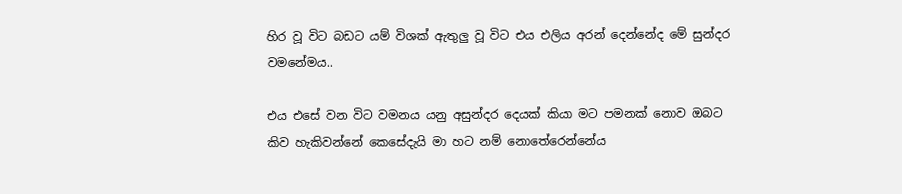හිර වූ විට බඩට යම් විශක් ඇතුලු වූ විට එය එලිය අරන් දෙන්නේද මේ සුන්දර වමනේමය..

එය එසේ වන විට වමනය යනු අසුන්දර දෙයක් කියා මට පමනක් නොව ඔබට  කිව හැකිවන්නේ කෙසේදැයි මා හට නම් නොතේරෙන්නේය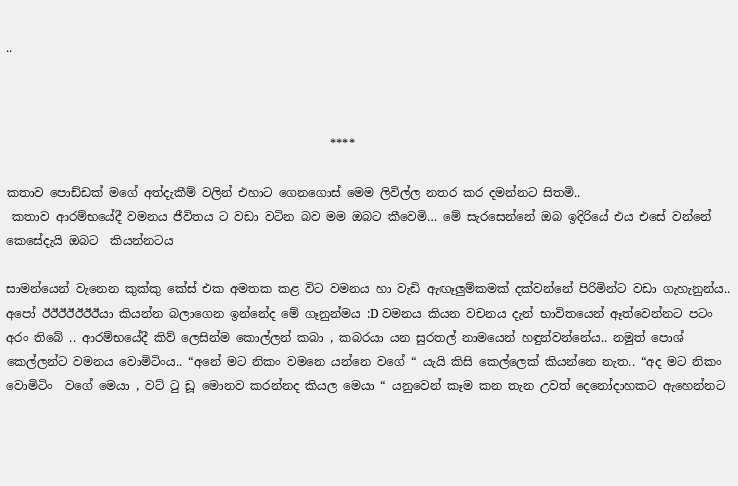..



                                                      ****

කතාව පොඩ්ඩක් මගේ අත්දැකීම් වලින් එහාට ගෙනගොස් මෙම ලිවිල්ල නතර කර දමන්නට සිතමි..
 කතාව ආරම්භයේදී වමනය ජීවිතය ට වඩා වටින බව මම ඔබට කීවෙමි… මේ සැරසෙන්නේ ඔබ ඉදිරියේ එය එසේ වන්නේ කෙසේදැයි ඔබට  කියන්නටය

සාමන්යෙන් වැනෙන කුක්කු කේස් එක අමතක කළ විට වමනය හා වැඩි ඇඟෑලුම්කමක් දක්වන්නේ පිරිමින්ට වඩා ගැහැනුන්ය.. අපෝ ඊඊඊඊඊඊඊ‍යා කියන්න බලාගෙන ඉන්නේද මේ ගෑනුන්මය :D වමනය කියන වචනය දැන් භාවිතයෙන් ඈත්වෙන්නට පටං අරං තිබේ .. ආරම්භයේදී කිව් ලෙසින්ම කොල්ලන් කබා , කබරයා යන සුරතල් නාමයෙන් හඳුන්වන්නේය.. නමුත් පොශ් කෙල්ලන්ට වමනය වොමිටිංය.. “අනේ මට නිකං වමනෙ යන්නෙ වගේ “ යැයි කිසි කෙල්ලෙක් කියන්නෙ නැත.. “අද මට නිකං වොමිටිං  වගේ මෙයා , වට් ටු ඩූ මොනව කරන්නද කියල මෙයා “ යනුවෙන් කෑම කන තැන උවත් දෙනෝදාහකට ඇහෙන්නට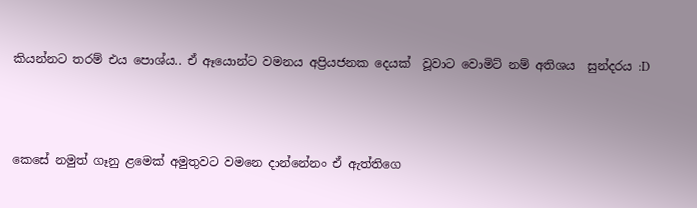කියන්නට තරම් එය පොශ්ය.. ඒ ඈයොන්ට වමනය අප්‍රියජනක දෙයක්  වූවාට වොමිට් නම් අතිශය  සුන්දරය :D



කෙසේ නමුත් ගෑනු ළමෙක් අමුතුවට වමනෙ දාන්නේනං ඒ ඇත්තිගෙ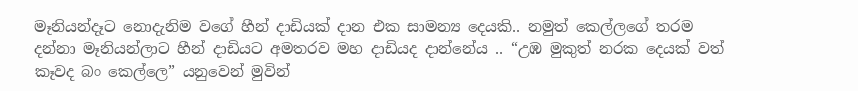මෑනියන්දෑට නොදැනිම වගේ හීන් දාඩියක් දාන එක සාමන්‍ය දෙයකි.. නමුත් කෙල්ලගේ තරම දන්නා මෑනියන්ලාට හීන් දාඩියට අමතරව මහ දාඩියද දාන්නේය .. “උඹ මුකුත් නරක දෙයක් වත් කෑවද බං කෙල්ලෙ” යනුවෙන් මුවින්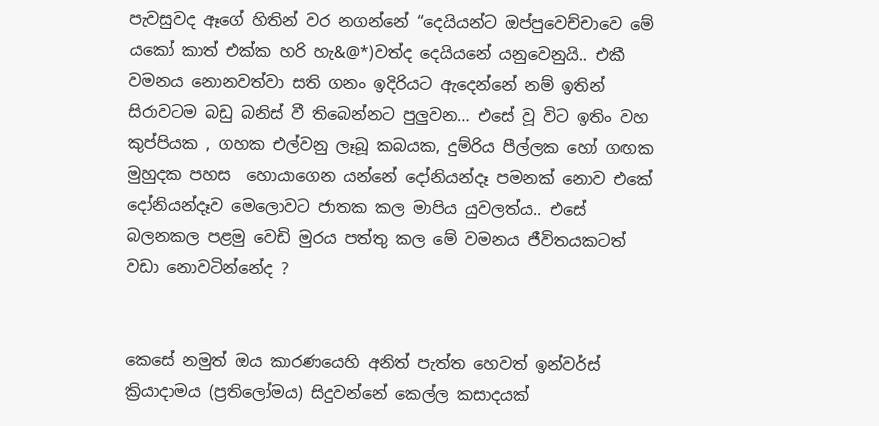පැවසුවද ඈගේ හිතින් වර නගන්නේ “දෙයියන්ට ඔප්පුවෙච්චාවෙ මේ යකෝ කාත් එක්ක හරි හැ&@*)වත්ද දෙයියනේ යනුවෙනුයි.. එකී වමනය නොනවත්වා සති ගනං ඉදිරියට ඇදෙන්නේ නම් ඉතින් සිරාවටම බඩු බනිස් වී තිබෙන්නට පුලුවන… එසේ වූ විට ඉතිං වහ කුප්පියක , ගහක එල්වනු ලෑබූ කබයක, දුම්රිය පීල්ලක හෝ ගඟක මුහුදක පහස  හොයාගෙන යන්නේ දෝනියන්දෑ පමනක් නොව එකේ දෝනියන්දෑව මෙලොවට ජාතක කල මාපිය යුවලත්ය.. එසේ බලනකල පළමු වෙඩි මුරය පත්තු කල මේ වමනය ජීවිතයකටත් වඩා නොවටින්නේද ?


කෙසේ නමුත් ඔය කාරණයෙහි අනිත් පැත්ත හෙවත් ඉන්වර්ස් ක්‍රියාදාමය (ප්‍රතිලෝමය) සිදුවන්නේ කෙල්ල කසාදයක්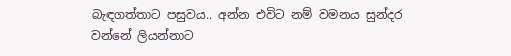බැඳගත්තාට පසුවය.. අන්න එවිට නම් වමනය සුන්දර වන්නේ ලියන්නාට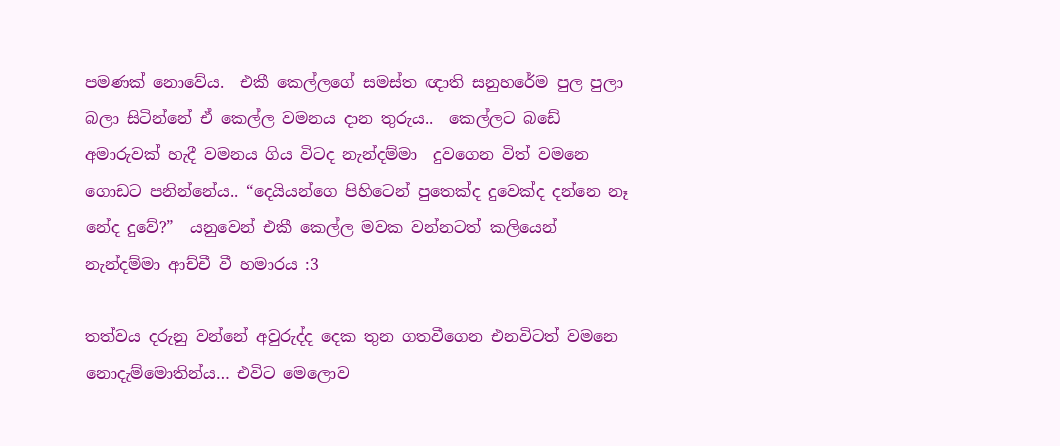පමණක් නොවේය.  එකී කෙල්ලගේ සමස්ත ඥාති සනුහරේම පුල පුලා බලා සිටින්නේ ඒ කෙල්ල වමනය දාන තුරුය..  කෙල්ලට බඩේ අමාරුවක් හැදී වමනය ගිය විටද නැන්දම්මා  දුවගෙන විත් වමනෙ ගොඩට පනින්නේය.. “දෙයියන්ගෙ පිහිටෙන් පුතෙක්ද දුවෙක්ද දන්නෙ නෑ නේද දුවේ?”  යනුවෙන් එකී කෙල්ල මවක වන්නටත් කලියෙන් නැන්දම්මා ආච්චී වී හමාරය :3

තත්වය දරුනු වන්නේ අවුරුද්ද දෙක තුන ගතවීගෙන එනවිටත් වමනෙ නොදැම්මොතින්ය… එවිට මෙලොව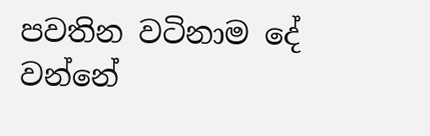පවතින වටිනාම දේ වන්නේ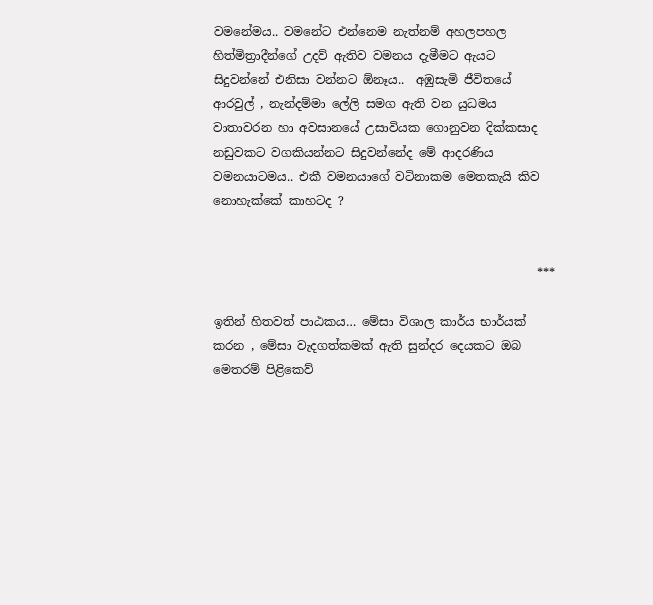වමනේමය.. වමනේට එන්නෙම නැත්නම් අහලපහල හිත්මිත්‍රාදීන්ගේ උදව් ඇතිව වමනය දැමීමට ඇයට සිදුවන්නේ එනිසා වන්නට ඕනෑය..  අඹුසැමි ජීවිතයේ ආරවුල් , නැන්දම්මා ලේලි සමග ඇති වන යුධමය වාතාවරන හා අවසානයේ උසාවියක ගොනුවන දික්කසාද නඩුවකට වගකියන්නට සිදුවන්නේද මේ ආදරණිය වමනයාටමය.. එකී වමනයාගේ වටිනාකම මෙතකැයි කිව නොහැක්කේ කාහටද ?


                                                      ***

ඉතින් හිතවත් පාඨකය… මේසා විශාල කාර්ය භාර්යක් කරන , මේසා වැදගත්කමක් ඇති සුන්දර දෙයකට ඔබ මෙතරම් පිළිකෙව්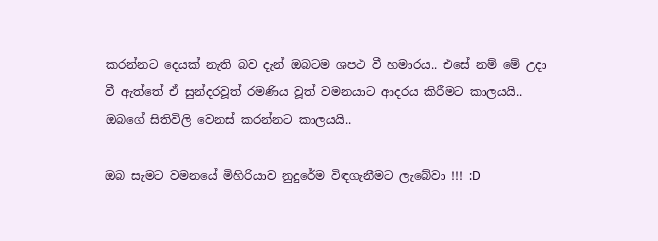කරන්නට දෙයක් නැති බව දැන් ඔබටම ශපථ වී හමාරය.. එසේ නම් මේ උදා වී ඇත්තේ ඒ සුන්දරවූත් රමණි‍ය වූත් වමනයාට ආදරය කිරීමට කාලයයි.. ඔබගේ සිතිවිලි වෙනස් කරන්නට කාලයයි..

ඔබ සැමට වමනයේ මිහිරියාව නුදුරේම විඳගැනීමට ලැබේවා !!! :D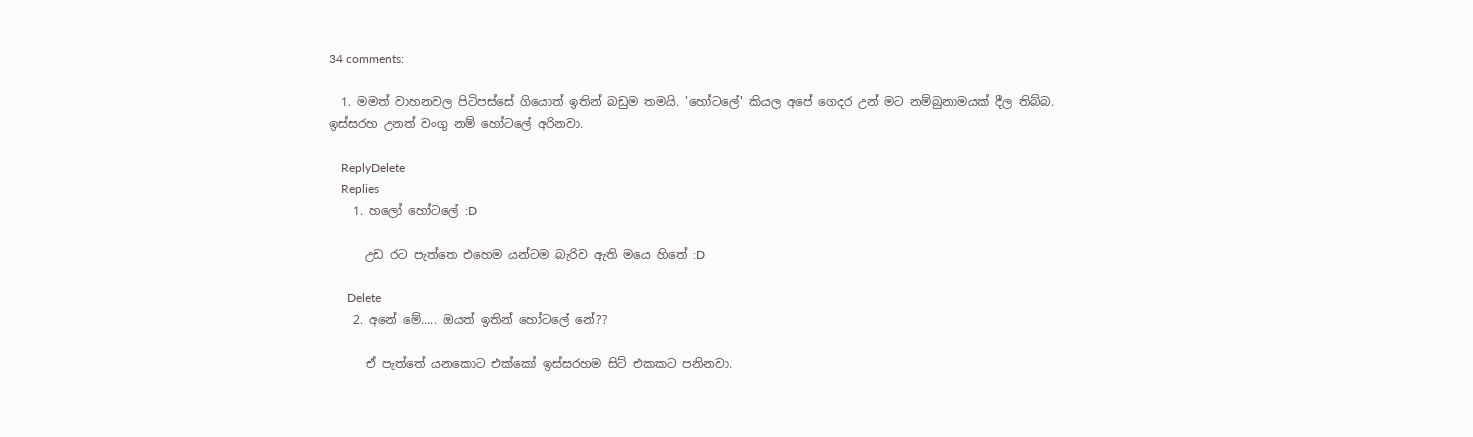34 comments:

  1. මමත් වාහනවල පිටිපස්සේ ගියොත් ඉතින් බඩුම තමයි. 'හෝටලේ' කියල අපේ ගෙදර උන් මට නම්බුනාමයක් දීල තිබ්බ. ඉස්සරහ උනත් වංගු නම් හෝටලේ අරිනවා.

    ReplyDelete
    Replies
    1. හලෝ හෝටලේ :D

      උඩ රට පැත්තෙ එහෙම යන්ටම බැරිව ඇති මයෙ හිතේ :D

      Delete
    2. අනේ මේ..... ඔයත් ඉතින් හෝටලේ නේ??

      ඒ පැත්තේ යනකොට එක්කෝ ඉස්සරහම සිට් එකකට පනිනවා.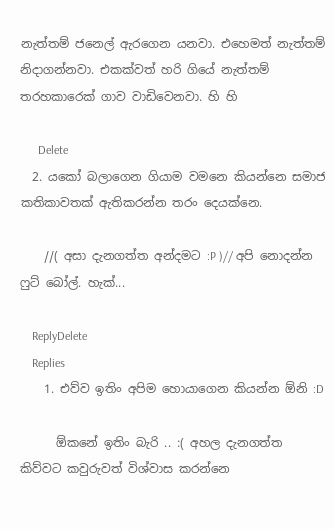නැත්තම් ජනෙල් ඇරගෙන යනවා. එහෙමත් නැත්තම් නිදාගන්නවා. එකක්වත් හරි ගියේ නැත්තම් තරහකාරෙක් ගාව වාඩිවෙනවා. හි හි

      Delete
  2. යකෝ බලාගෙන ගියාම වමනෙ කියන්නෙ සමාජ කතිකාවතක් ඇතිකරන්න තරං දෙයක්නෙ.

    //( අසා දැනගත්ත අන්දමට :P )// අපි නොදන්න ෆුට් බෝල්. හැක්...

    ReplyDelete
    Replies
    1. එව්ව ඉතිං අපිම හොයාගෙන කියන්න ඕනි :D

      ඕකනේ ඉතිං බැරි .. :( අහල දැනගත්ත කිව්වට කවුරුවත් විශ්වාස කරන්නෙ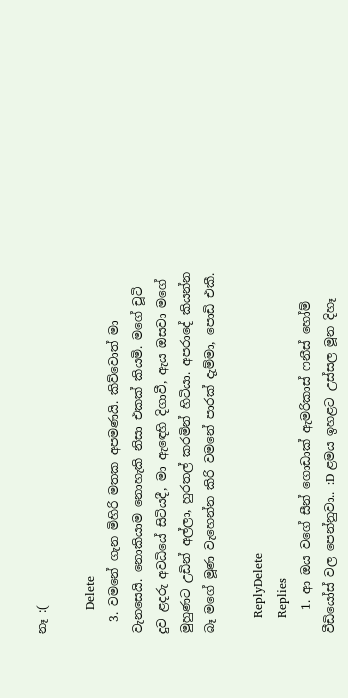නෑ :(

      Delete
  3. වමනේ ගැන මිහිරි මතක අපමණයි. කිව්වොත් මා වැනසෙයි. නොකියාම නොහැකි නිසා එකක් කියමි. මගේ චූටි දුව ළදරු අවධියේ සිටියදී, මා ඇඳෙහි දිගාවී, ඇය ඔසවා මගේ මුහුණට උඩින් අල්ලා, හුරතල් කරමින් හිටියා. අපරාදේ කියන්න බෑ මගේ මූණ වැහෙන්න කිරි වමනේ පාරක් දැම්මා, පොඩි එකී.

    ReplyDelete
    Replies
    1. ආ ඔය වගේ සීන් ගොඩාක් ඇමරිකාස් ෆනීස් හෝම් වීඩියෝස් වල පෙන්නුවා.. :D ළමය ඉහළට උස්සල මූන දිහෑ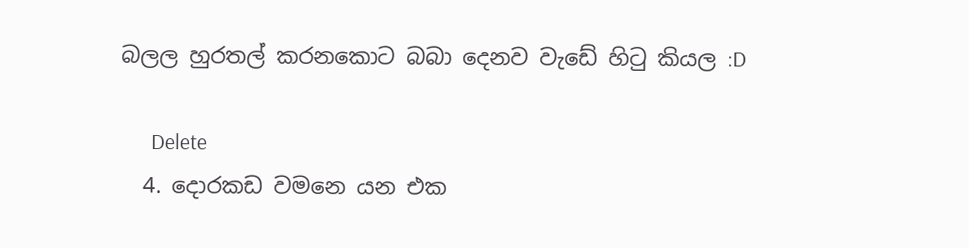බලල හුරතල් කරනකොට බබා දෙනව වැඩේ හිටු කියල :D

      Delete
  4. දොරකඩ වමනෙ යන එක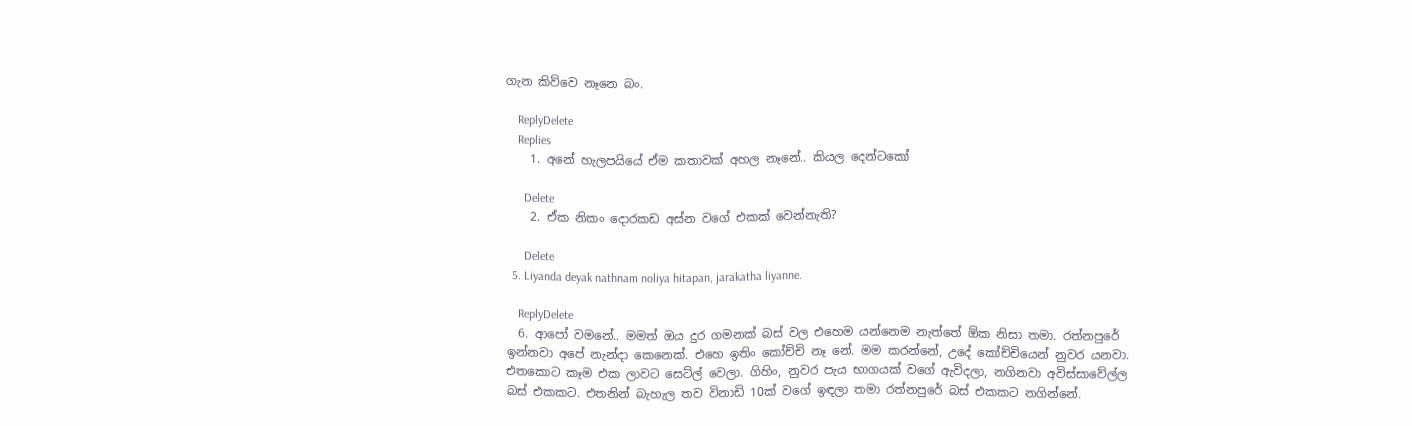ගැන කිව්වෙ නෑනෙ බං.

    ReplyDelete
    Replies
    1. අනේ හැලපයියේ ඒම කතාවක් අහල නෑනේ.. කියල දෙන්ටකෝ

      Delete
    2. ඒක නිකං දොරකඩ අස්න වගේ එකක් වෙන්නැති?

      Delete
  5. Liyanda deyak nathnam noliya hitapan, jarakatha liyanne.

    ReplyDelete
  6. ආපෝ වමනේ.. මමත් ඔය දුර ගමනක් බස් වල එහෙම යන්නෙම නැත්තේ ඕක නිසා තමා. රත්නපුරේ ඉන්නවා අපේ නැන්දා කෙනෙක්. එහෙ ඉතිං කෝච්චි නෑ නේ. මම කරන්නේ, උදේ කෝච්චියෙන් නුවර යනවා. එතකොට කෑම එක ලාවට සෙට්ල් වෙලා. ගිහිං, නුවර පැය භාගයක් වගේ ඇවිදලා, නගිනවා අවිස්සාවේල්ල බස් එකකට. එතනින් බැහැල තව විනාඩි 10ක් වගේ ඉඳලා තමා රත්නපුරේ බස් එකකට නගින්නේ.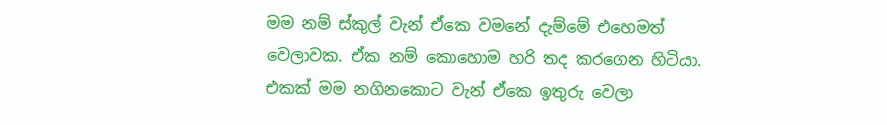මම නම් ස්කුල් වැන් ඒකෙ වමනේ දැම්මේ එහෙමත් වෙලාවක. ඒක නම් කොහොම හරි තද කරගෙන හිටියා. එකක් මම නගිනකොට වැන් ඒකෙ ඉතුරු වෙලා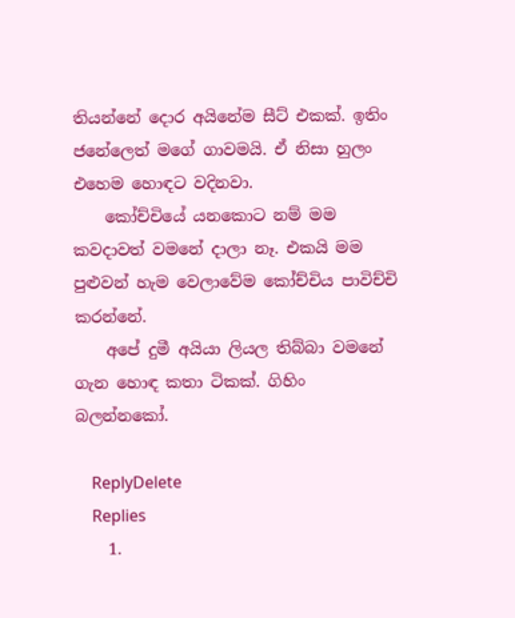තියන්නේ දොර අයිනේම සීට් එකක්. ඉතිං ජනේලෙත් මගේ ගාවමයි. ඒ නිසා හුලං එහෙම හොඳට වදිනවා.
    කෝච්චියේ යනකොට නම් මම කවදාවත් වමනේ දාලා නෑ. එකයි මම පුළුවන් හැම වෙලාවේම කෝච්චිය පාවිච්චි කරන්නේ.
    අපේ දුමී අයියා ලියල තිබ්බා වමනේ ගැන හොඳ කතා ටිකක්. ගිහිං බලන්නකෝ.

    ReplyDelete
    Replies
    1.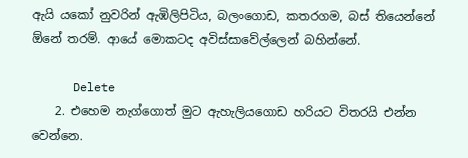ඇයි යකෝ නුවරින් ඇඹිලිපිටිය, බලංගොඩ, කතරගම, බස් තියෙන්නේ ඕනේ තරම්. ආයේ මොකටද අවිස්සාවේල්ලෙන් බහින්නේ.

      Delete
    2. එහෙම නැග්ගොත් මුට ඇහැලියගොඩ හරියට විතරයි එන්න වෙන්නෙ.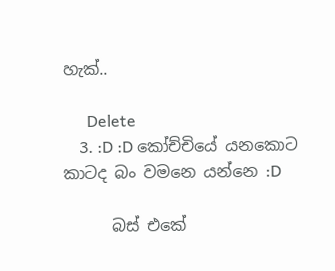හැක්..

      Delete
    3. :D :D කෝච්චියේ යනකොට කාටද බං වමනෙ යන්නෙ :D

      බස් එකේ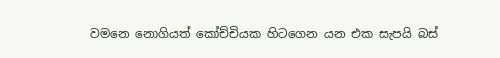වමනෙ නොගියත් කෝච්චියක හිටගෙන යන එක සැපයි බස්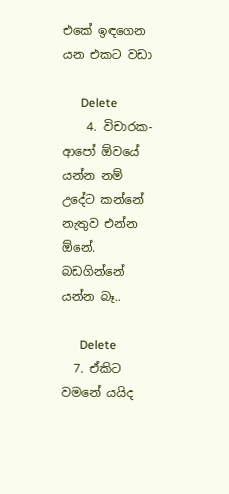එකේ ඉඳගෙන යන එකට වඩා

      Delete
    4. විචාරක- ආපෝ ඕවයේ යන්න නම් උදේට කන්නේ නැතුව එන්න ඕනේ. බඩගින්නේ යන්න බෑ..

      Delete
  7. ඒකිට වමනේ යයිද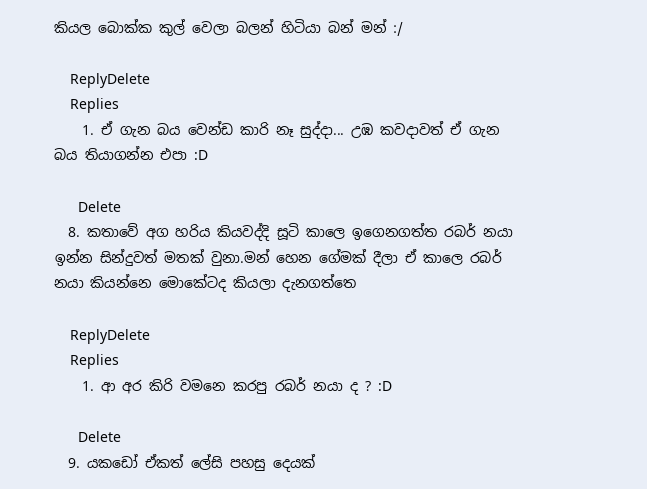කියල බොක්ක කුල් වෙලා බලන් හිටියා බන් මන් :/

    ReplyDelete
    Replies
    1. ඒ ගැන බය වෙන්ඩ කාරි නෑ සුද්දා... උඹ කවදාවත් ඒ ගැන බය තියාගන්න එපා :D

      Delete
  8. කතාවේ අග හරිය කියවද්දි සූටි කාලෙ ඉගෙනගත්ත රබර් නයා ඉන්න සින්දුවත් මතක් වුනා.මන් හෙන ගේමක් දීලා ඒ කාලෙ රබර් නයා කියන්නෙ මොකේටද කියලා දැනගත්තෙ

    ReplyDelete
    Replies
    1. ආ අර කිරි වමනෙ කරපු රබර් නයා ද ? :D

      Delete
  9. යකඩෝ ඒකත් ලේසි පහසු දෙයක්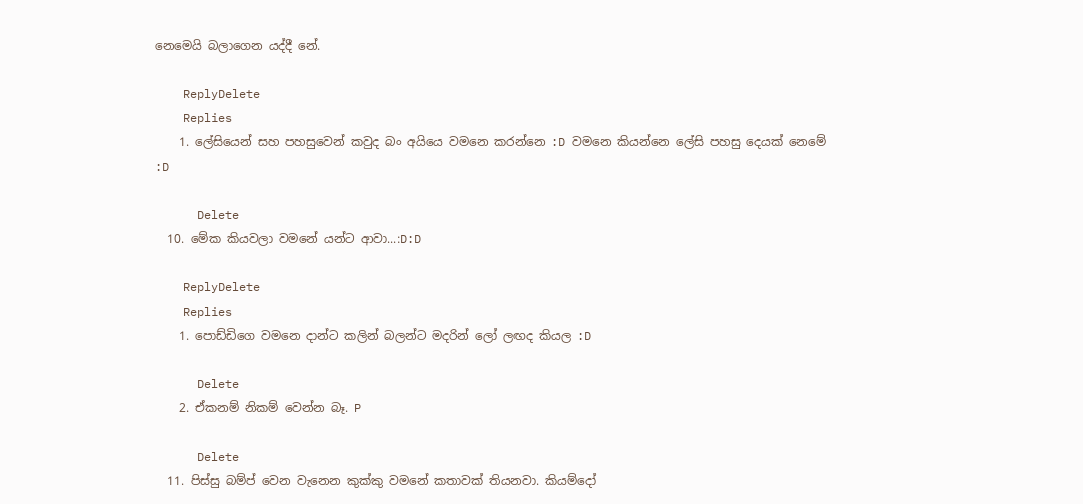නෙමෙයි බලාගෙන යද්දී නේ.

    ReplyDelete
    Replies
    1. ලේසියෙන් සහ පහසුවෙන් කවුද බං අයියෙ වමනෙ කරන්නෙ :D වමනෙ කියන්නෙ ලේසි පහසු දෙයක් නෙමේ :D

      Delete
  10. මේක කියවලා වමනේ යන්ට ආවා...:D:D

    ReplyDelete
    Replies
    1. පොඩ්ඩිගෙ වමනෙ දාන්ට කලින් බලන්ට මදරින් ලෝ ලඟද කියල :D

      Delete
    2. ඒකනම් නිකම් වෙන්න බෑ. P

      Delete
  11. පිස්සු බම්ප් වෙන වැනෙන කුක්කු වමනේ කතාවක් තියනවා. කියම්දෝ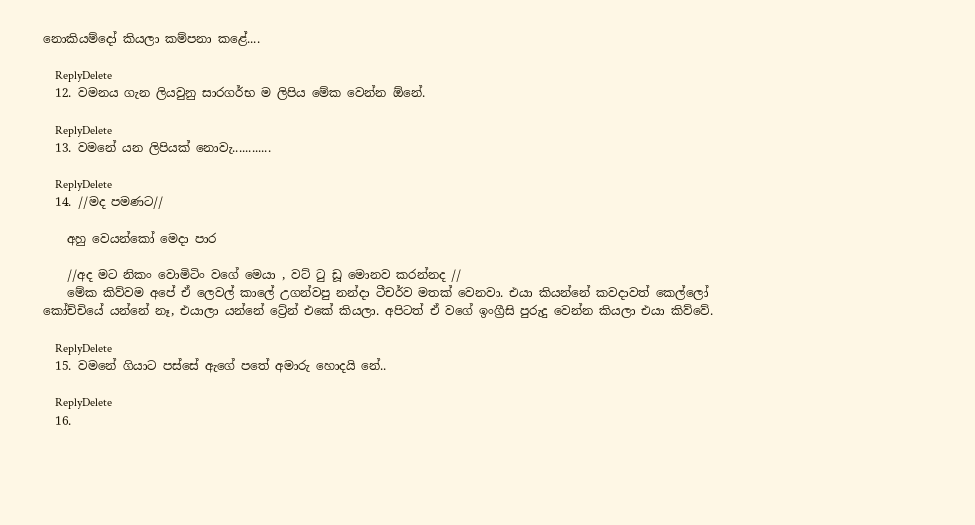නොකියම්දෝ කියලා කම්පනා කළේ....

    ReplyDelete
  12. වමනය ගැන ලියවුනු සාරගර්භ ම ලිපිය මේක වෙන්න ඕනේ.

    ReplyDelete
  13. වමනේ යන ලිපියක් නොවැ............

    ReplyDelete
  14. //මද පමණට//

    අහු වෙයන්කෝ මෙදා පාර

    //අද මට නිකං වොමිටිං වගේ මෙයා , වට් ටු ඩූ මොනව කරන්නද //
    මේක කිව්වම අපේ ඒ ලෙවල් කාලේ උගන්වපු නන්දා ටීචර්ව මතක් වෙනවා. එයා කියන්නේ කවදාවත් කෙල්ලෝ කෝච්චියේ යන්නේ නෑ, එයාලා යන්නේ ට්‍රේන් එකේ කියලා. අපිටත් ඒ වගේ ඉංග්‍රීසි පුරුදු වෙන්න කියලා එයා කිව්වේ.

    ReplyDelete
  15. වමනේ ගියාට පස්සේ ඇගේ පතේ අමාරු හොදයි නේ..

    ReplyDelete
  16.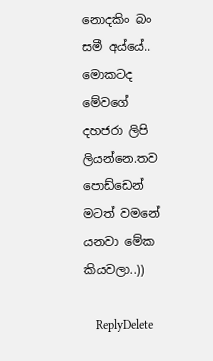නොදකිං බං සමී අය්යේ.. මොකටද මේවගේ දහජරා ලිපි ලියන්නෙ.තව පොඩ්ඩෙන් මටත් වමනේ යනවා මේක කියවලා..))

    ReplyDelete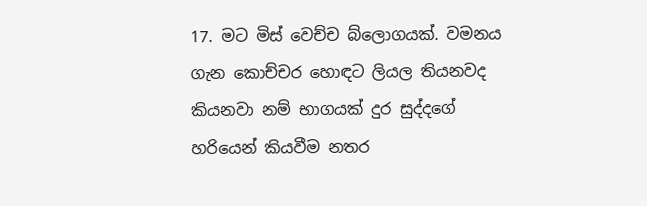17. මට මිස් වෙච්ච බ්ලොගයක්. වමනය ගැන කොච්චර හොඳට ලියල තියනවද කියනවා නම් භාගයක් දුර සුද්දගේ හරියෙන් කියවීම නතර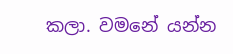කලා. වමනේ යන්න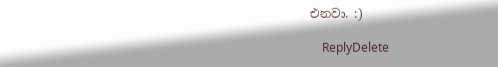එනවා. :)

    ReplyDelete